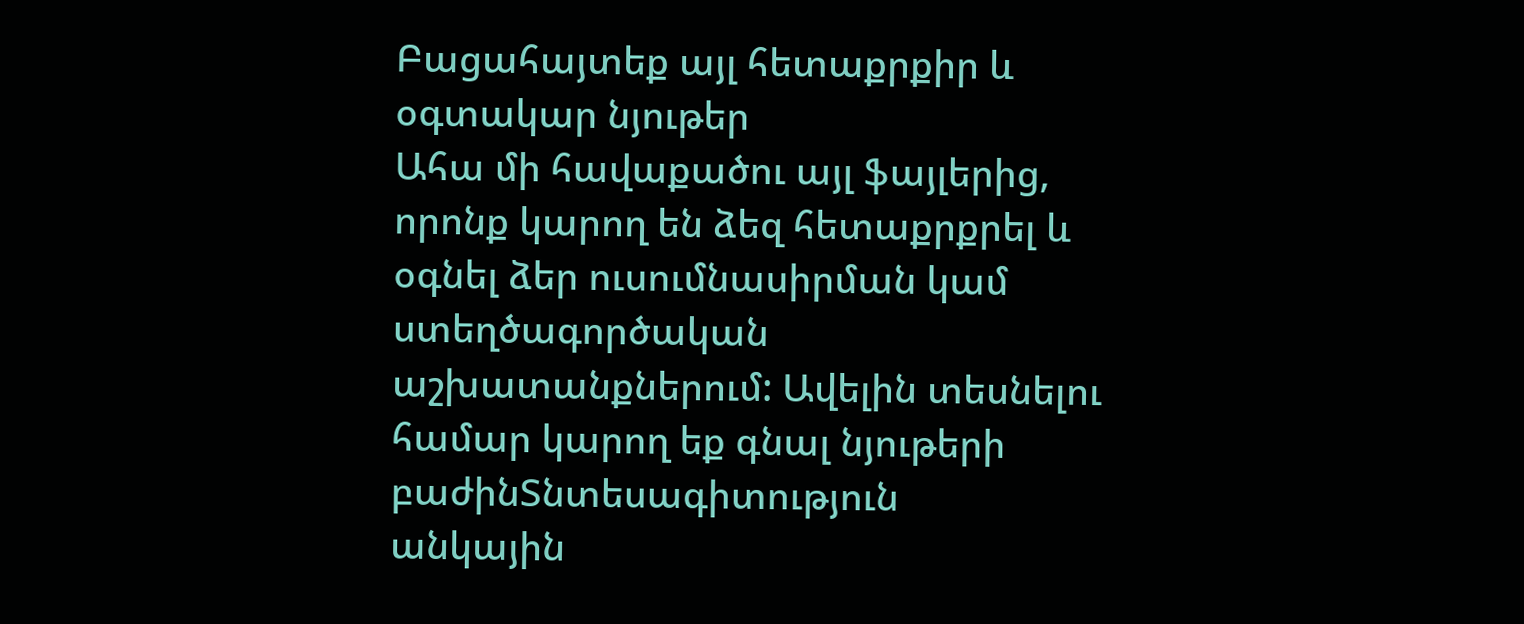Բացահայտեք այլ հետաքրքիր և օգտակար նյութեր
Ահա մի հավաքածու այլ ֆայլերից, որոնք կարող են ձեզ հետաքրքրել և օգնել ձեր ուսումնասիրման կամ ստեղծագործական աշխատանքներում: Ավելին տեսնելու համար կարող եք գնալ նյութերի բաժինՏնտեսագիտություն
անկային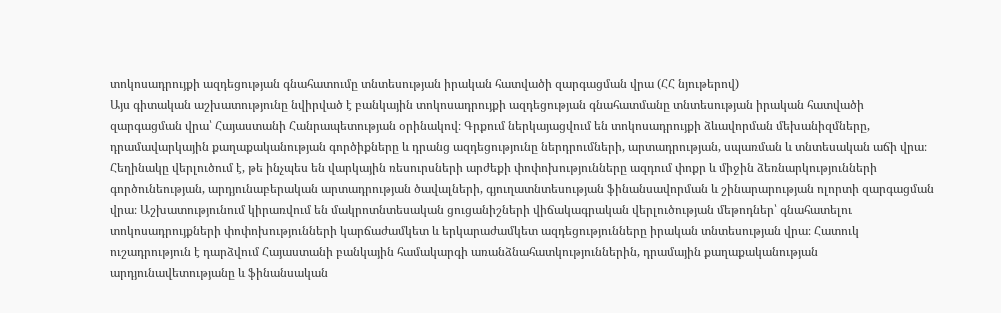տոկոսադրույքի ազդեցության գնահատումը տնտեսության իրական հատվածի զարգացման վրա (ՀՀ նյութերով)
Այս գիտական աշխատությունը նվիրված է բանկային տոկոսադրույքի ազդեցության գնահատմանը տնտեսության իրական հատվածի զարգացման վրա՝ Հայաստանի Հանրապետության օրինակով։ Գրքում ներկայացվում են տոկոսադրույքի ձևավորման մեխանիզմները, դրամավարկային քաղաքականության գործիքները և դրանց ազդեցությունը ներդրումների, արտադրության, սպառման և տնտեսական աճի վրա։ Հեղինակը վերլուծում է, թե ինչպես են վարկային ռեսուրսների արժեքի փոփոխությունները ազդում փոքր և միջին ձեռնարկությունների գործունեության, արդյունաբերական արտադրության ծավալների, գյուղատնտեսության ֆինանսավորման և շինարարության ոլորտի զարգացման վրա։ Աշխատությունում կիրառվում են մակրոտնտեսական ցուցանիշների վիճակագրական վերլուծության մեթոդներ՝ գնահատելու տոկոսադրույքների փոփոխությունների կարճաժամկետ և երկարաժամկետ ազդեցությունները իրական տնտեսության վրա։ Հատուկ ուշադրություն է դարձվում Հայաստանի բանկային համակարգի առանձնահատկություններին, դրամային քաղաքականության արդյունավետությանը և ֆինանսական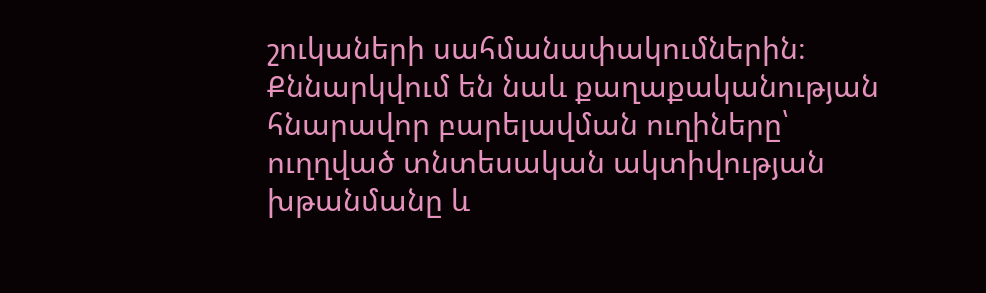շուկաների սահմանափակումներին։ Քննարկվում են նաև քաղաքականության հնարավոր բարելավման ուղիները՝ ուղղված տնտեսական ակտիվության խթանմանը և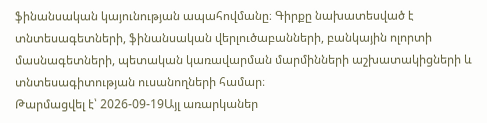ֆինանսական կայունության ապահովմանը։ Գիրքը նախատեսված է տնտեսագետների, ֆինանսական վերլուծաբանների, բանկային ոլորտի մասնագետների, պետական կառավարման մարմինների աշխատակիցների և տնտեսագիտության ուսանողների համար։
Թարմացվել է՝ 2026-09-19Այլ առարկաներ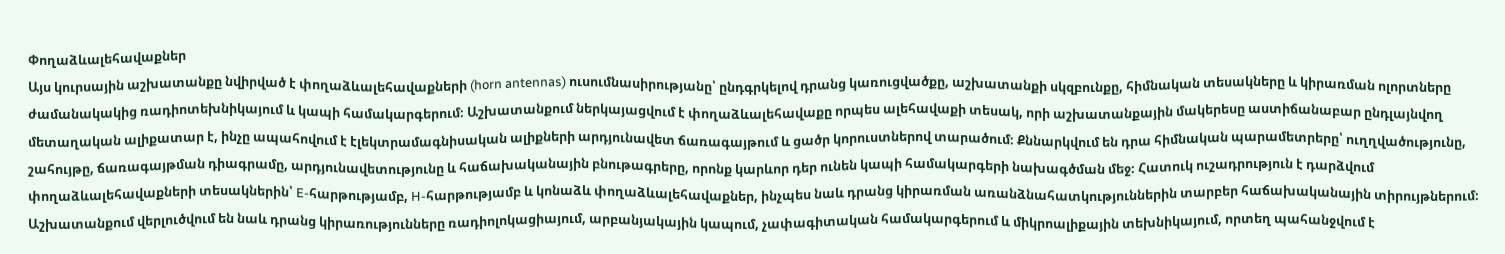Փողաձևալեհավաքներ
Այս կուրսային աշխատանքը նվիրված է փողաձևալեհավաքների (horn antennas) ուսումնասիրությանը՝ ընդգրկելով դրանց կառուցվածքը, աշխատանքի սկզբունքը, հիմնական տեսակները և կիրառման ոլորտները ժամանակակից ռադիոտեխնիկայում և կապի համակարգերում։ Աշխատանքում ներկայացվում է փողաձևալեհավաքը որպես ալեհավաքի տեսակ, որի աշխատանքային մակերեսը աստիճանաբար ընդլայնվող մետաղական ալիքատար է, ինչը ապահովում է էլեկտրամագնիսական ալիքների արդյունավետ ճառագայթում և ցածր կորուստներով տարածում։ Քննարկվում են դրա հիմնական պարամետրերը՝ ուղղվածությունը, շահույթը, ճառագայթման դիագրամը, արդյունավետությունը և հաճախականային բնութագրերը, որոնք կարևոր դեր ունեն կապի համակարգերի նախագծման մեջ։ Հատուկ ուշադրություն է դարձվում փողաձևալեհավաքների տեսակներին՝ E-հարթությամբ, H-հարթությամբ և կոնաձև փողաձևալեհավաքներ, ինչպես նաև դրանց կիրառման առանձնահատկություններին տարբեր հաճախականային տիրույթներում։ Աշխատանքում վերլուծվում են նաև դրանց կիրառությունները ռադիոլոկացիայում, արբանյակային կապում, չափագիտական համակարգերում և միկրոալիքային տեխնիկայում, որտեղ պահանջվում է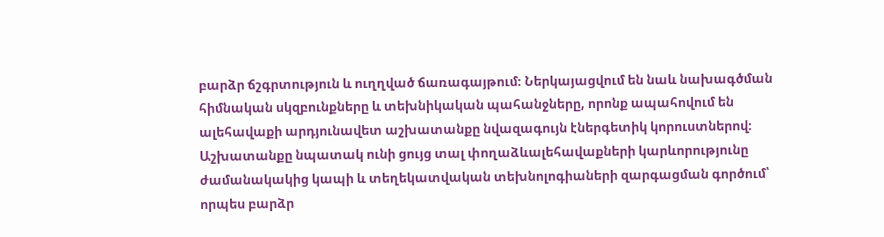բարձր ճշգրտություն և ուղղված ճառագայթում։ Ներկայացվում են նաև նախագծման հիմնական սկզբունքները և տեխնիկական պահանջները, որոնք ապահովում են ալեհավաքի արդյունավետ աշխատանքը նվազագույն էներգետիկ կորուստներով։ Աշխատանքը նպատակ ունի ցույց տալ փողաձևալեհավաքների կարևորությունը ժամանակակից կապի և տեղեկատվական տեխնոլոգիաների զարգացման գործում՝ որպես բարձր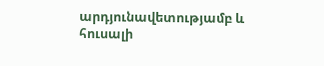արդյունավետությամբ և հուսալի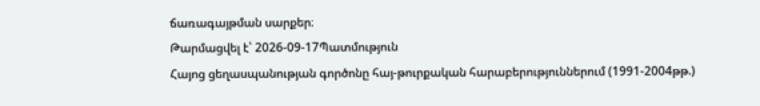ճառագայթման սարքեր։
Թարմացվել է՝ 2026-09-17Պատմություն
Հայոց ցեղասպանության գործոնը հայ-թուրքական հարաբերություններում (1991-2004թթ.)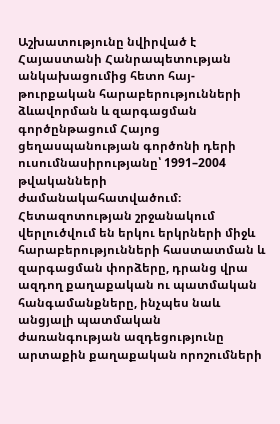Աշխատությունը նվիրված է Հայաստանի Հանրապետության անկախացումից հետո հայ-թուրքական հարաբերությունների ձևավորման և զարգացման գործընթացում Հայոց ցեղասպանության գործոնի դերի ուսումնասիրությանը՝ 1991–2004 թվականների ժամանակահատվածում։ Հետազոտության շրջանակում վերլուծվում են երկու երկրների միջև հարաբերությունների հաստատման և զարգացման փորձերը, դրանց վրա ազդող քաղաքական ու պատմական հանգամանքները, ինչպես նաև անցյալի պատմական ժառանգության ազդեցությունը արտաքին քաղաքական որոշումների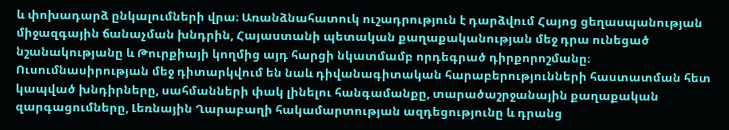և փոխադարձ ընկալումների վրա։ Առանձնահատուկ ուշադրություն է դարձվում Հայոց ցեղասպանության միջազգային ճանաչման խնդրին, Հայաստանի պետական քաղաքականության մեջ դրա ունեցած նշանակությանը և Թուրքիայի կողմից այդ հարցի նկատմամբ որդեգրած դիրքորոշմանը։ Ուսումնասիրության մեջ դիտարկվում են նաև դիվանագիտական հարաբերությունների հաստատման հետ կապված խնդիրները, սահմանների փակ լինելու հանգամանքը, տարածաշրջանային քաղաքական զարգացումները, Լեռնային Ղարաբաղի հակամարտության ազդեցությունը և դրանց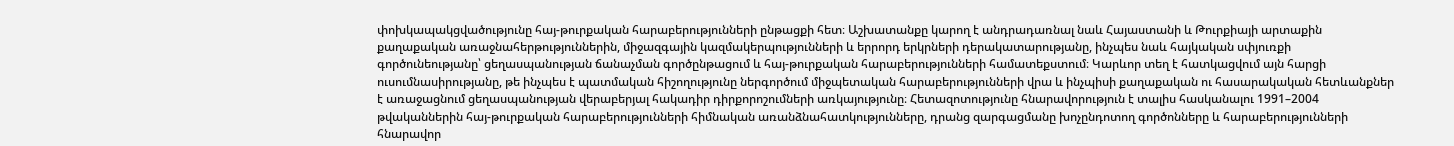փոխկապակցվածությունը հայ-թուրքական հարաբերությունների ընթացքի հետ։ Աշխատանքը կարող է անդրադառնալ նաև Հայաստանի և Թուրքիայի արտաքին քաղաքական առաջնահերթություններին, միջազգային կազմակերպությունների և երրորդ երկրների դերակատարությանը, ինչպես նաև հայկական սփյուռքի գործունեությանը՝ ցեղասպանության ճանաչման գործընթացում և հայ-թուրքական հարաբերությունների համատեքստում։ Կարևոր տեղ է հատկացվում այն հարցի ուսումնասիրությանը, թե ինչպես է պատմական հիշողությունը ներգործում միջպետական հարաբերությունների վրա և ինչպիսի քաղաքական ու հասարակական հետևանքներ է առաջացնում ցեղասպանության վերաբերյալ հակադիր դիրքորոշումների առկայությունը։ Հետազոտությունը հնարավորություն է տալիս հասկանալու 1991–2004 թվականներին հայ-թուրքական հարաբերությունների հիմնական առանձնահատկությունները, դրանց զարգացմանը խոչընդոտող գործոնները և հարաբերությունների հնարավոր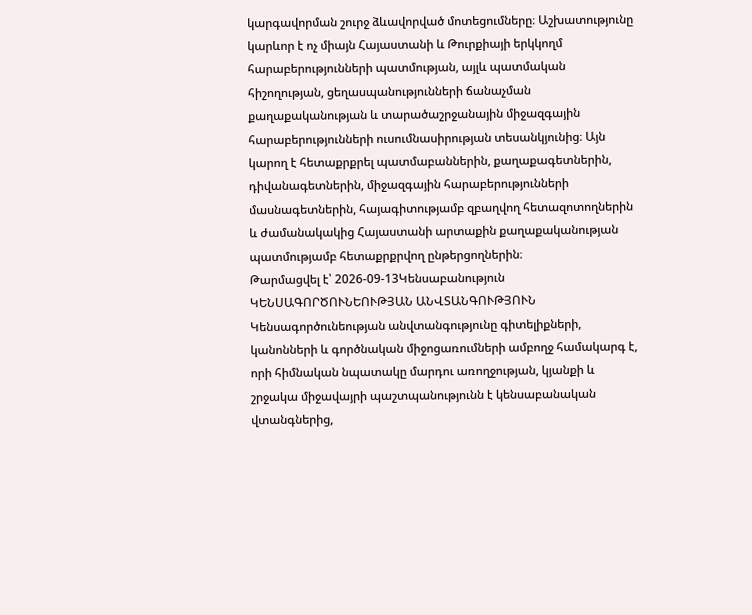կարգավորման շուրջ ձևավորված մոտեցումները։ Աշխատությունը կարևոր է ոչ միայն Հայաստանի և Թուրքիայի երկկողմ հարաբերությունների պատմության, այլև պատմական հիշողության, ցեղասպանությունների ճանաչման քաղաքականության և տարածաշրջանային միջազգային հարաբերությունների ուսումնասիրության տեսանկյունից։ Այն կարող է հետաքրքրել պատմաբաններին, քաղաքագետներին, դիվանագետներին, միջազգային հարաբերությունների մասնագետներին, հայագիտությամբ զբաղվող հետազոտողներին և ժամանակակից Հայաստանի արտաքին քաղաքականության պատմությամբ հետաքրքրվող ընթերցողներին։
Թարմացվել է՝ 2026-09-13Կենսաբանություն
ԿԵՆՍԱԳՈՐԾՈՒՆԵՈՒԹՅԱՆ ԱՆՎՏԱՆԳՈՒԹՅՈՒՆ
Կենսագործունեության անվտանգությունը գիտելիքների, կանոնների և գործնական միջոցառումների ամբողջ համակարգ է, որի հիմնական նպատակը մարդու առողջության, կյանքի և շրջակա միջավայրի պաշտպանությունն է կենսաբանական վտանգներից,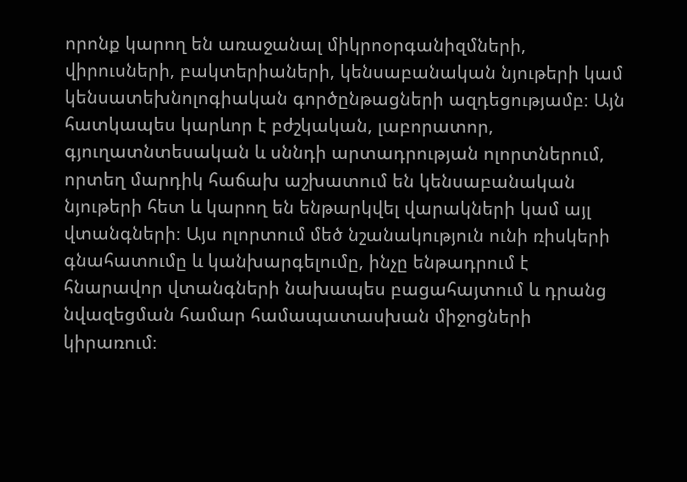որոնք կարող են առաջանալ միկրոօրգանիզմների, վիրուսների, բակտերիաների, կենսաբանական նյութերի կամ կենսատեխնոլոգիական գործընթացների ազդեցությամբ։ Այն հատկապես կարևոր է բժշկական, լաբորատոր, գյուղատնտեսական և սննդի արտադրության ոլորտներում, որտեղ մարդիկ հաճախ աշխատում են կենսաբանական նյութերի հետ և կարող են ենթարկվել վարակների կամ այլ վտանգների։ Այս ոլորտում մեծ նշանակություն ունի ռիսկերի գնահատումը և կանխարգելումը, ինչը ենթադրում է հնարավոր վտանգների նախապես բացահայտում և դրանց նվազեցման համար համապատասխան միջոցների կիրառում։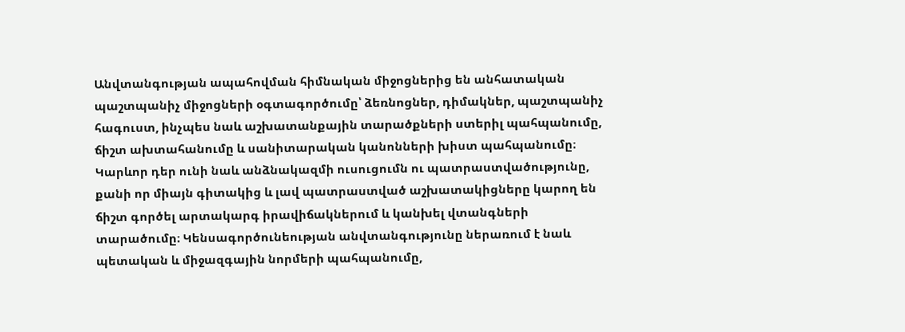Անվտանգության ապահովման հիմնական միջոցներից են անհատական պաշտպանիչ միջոցների օգտագործումը՝ ձեռնոցներ, դիմակներ, պաշտպանիչ հագուստ, ինչպես նաև աշխատանքային տարածքների ստերիլ պահպանումը, ճիշտ ախտահանումը և սանիտարական կանոնների խիստ պահպանումը։ Կարևոր դեր ունի նաև անձնակազմի ուսուցումն ու պատրաստվածությունը, քանի որ միայն գիտակից և լավ պատրաստված աշխատակիցները կարող են ճիշտ գործել արտակարգ իրավիճակներում և կանխել վտանգների տարածումը։ Կենսագործունեության անվտանգությունը ներառում է նաև պետական և միջազգային նորմերի պահպանումը,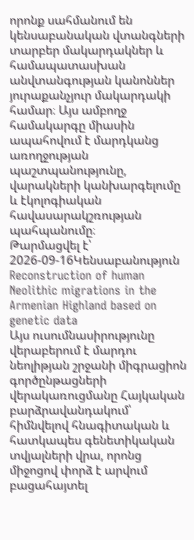որոնք սահմանում են կենսաբանական վտանգների տարբեր մակարդակներ և համապատասխան անվտանգության կանոններ յուրաքանչյուր մակարդակի համար։ Այս ամբողջ համակարգը միասին ապահովում է մարդկանց առողջության պաշտպանությունը, վարակների կանխարգելումը և էկոլոգիական հավասարակշռության պահպանումը։
Թարմացվել է՝ 2026-09-16Կենսաբանություն
Reconstruction of human Neolithic migrations in the Armenian Highland based on genetic data
Այս ուսումնասիրությունը վերաբերում է մարդու նեոլիթյան շրջանի միգրացիոն գործընթացների վերակառուցմանը Հայկական բարձրավանդակում՝ հիմնվելով հնագիտական և հատկապես գենետիկական տվյալների վրա, որոնց միջոցով փորձ է արվում բացահայտել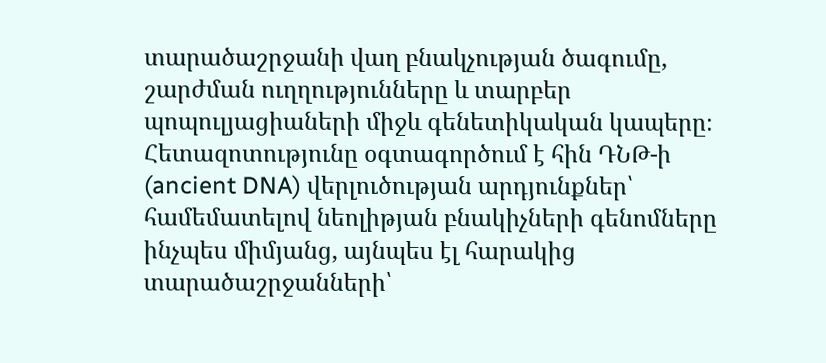տարածաշրջանի վաղ բնակչության ծագումը, շարժման ուղղությունները և տարբեր պոպուլյացիաների միջև գենետիկական կապերը։ Հետազոտությունը օգտագործում է հին ԴՆԹ-ի (ancient DNA) վերլուծության արդյունքներ՝ համեմատելով նեոլիթյան բնակիչների գենոմները ինչպես միմյանց, այնպես էլ հարակից տարածաշրջանների՝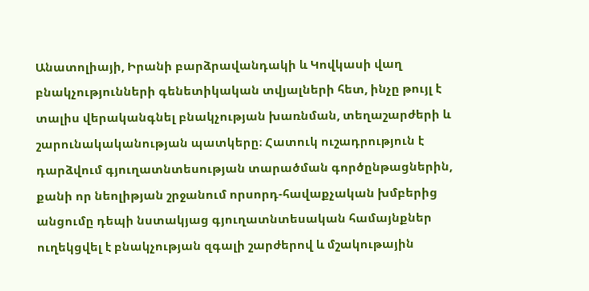Անատոլիայի, Իրանի բարձրավանդակի և Կովկասի վաղ բնակչությունների գենետիկական տվյալների հետ, ինչը թույլ է տալիս վերականգնել բնակչության խառնման, տեղաշարժերի և շարունակականության պատկերը։ Հատուկ ուշադրություն է դարձվում գյուղատնտեսության տարածման գործընթացներին, քանի որ նեոլիթյան շրջանում որսորդ-հավաքչական խմբերից անցումը դեպի նստակյաց գյուղատնտեսական համայնքներ ուղեկցվել է բնակչության զգալի շարժերով և մշակութային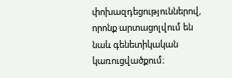փոխազդեցություններով, որոնք արտացոլվում են նաև գենետիկական կառուցվածքում։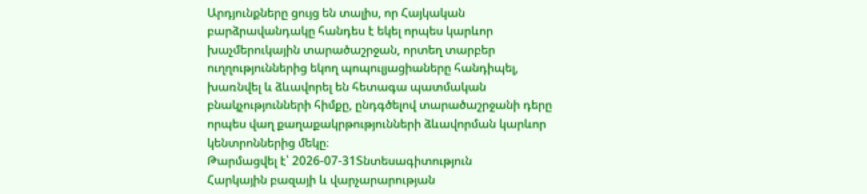Արդյունքները ցույց են տալիս, որ Հայկական բարձրավանդակը հանդես է եկել որպես կարևոր խաչմերուկային տարածաշրջան, որտեղ տարբեր ուղղություններից եկող պոպուլյացիաները հանդիպել, խառնվել և ձևավորել են հետագա պատմական բնակչությունների հիմքը, ընդգծելով տարածաշրջանի դերը որպես վաղ քաղաքակրթությունների ձևավորման կարևոր կենտրոններից մեկը։
Թարմացվել է՝ 2026-07-31Տնտեսագիտություն
Հարկային բազայի և վարչարարության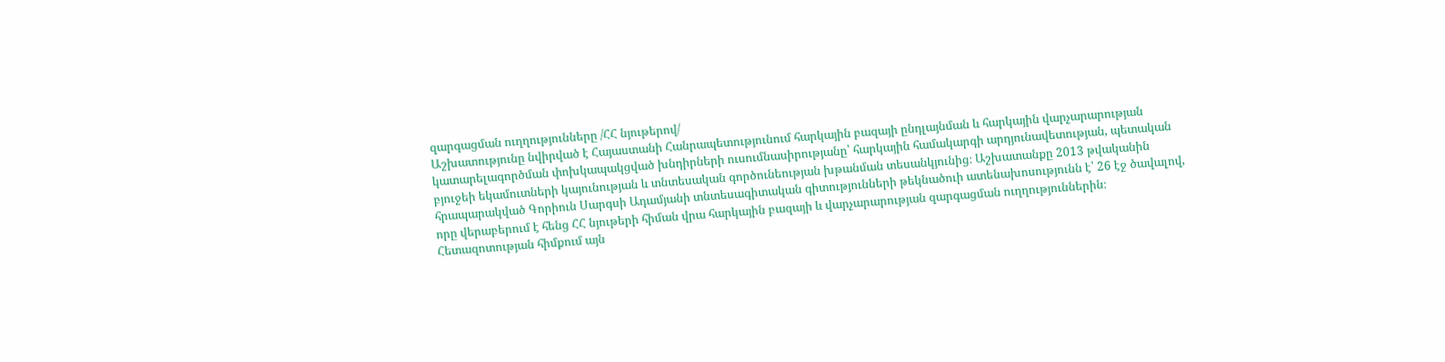զարգացման ուղղությունները /ՀՀ նյութերով/
Աշխատությունը նվիրված է Հայաստանի Հանրապետությունում հարկային բազայի ընդլայնման և հարկային վարչարարության կատարելագործման փոխկապակցված խնդիրների ուսումնասիրությանը՝ հարկային համակարգի արդյունավետության, պետական բյուջեի եկամուտների կայունության և տնտեսական գործունեության խթանման տեսանկյունից։ Աշխատանքը 2013 թվականին հրապարակված Գորիուն Սարգսի Ադամյանի տնտեսագիտական գիտությունների թեկնածուի ատենախոսությունն է՝ 26 էջ ծավալով, որը վերաբերում է հենց ՀՀ նյութերի հիման վրա հարկային բազայի և վարչարարության զարգացման ուղղություններին։ Հետազոտության հիմքում այն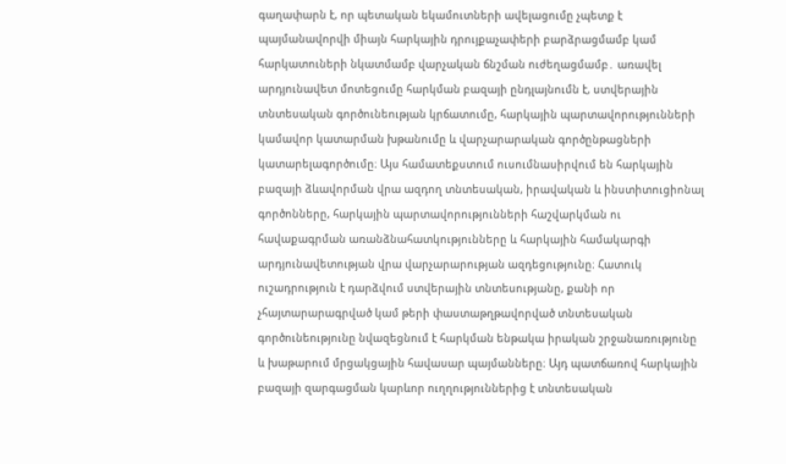գաղափարն է, որ պետական եկամուտների ավելացումը չպետք է պայմանավորվի միայն հարկային դրույքաչափերի բարձրացմամբ կամ հարկատուների նկատմամբ վարչական ճնշման ուժեղացմամբ․ առավել արդյունավետ մոտեցումը հարկման բազայի ընդլայնումն է, ստվերային տնտեսական գործունեության կրճատումը, հարկային պարտավորությունների կամավոր կատարման խթանումը և վարչարարական գործընթացների կատարելագործումը։ Այս համատեքստում ուսումնասիրվում են հարկային բազայի ձևավորման վրա ազդող տնտեսական, իրավական և ինստիտուցիոնալ գործոնները, հարկային պարտավորությունների հաշվարկման ու հավաքագրման առանձնահատկությունները և հարկային համակարգի արդյունավետության վրա վարչարարության ազդեցությունը։ Հատուկ ուշադրություն է դարձվում ստվերային տնտեսությանը, քանի որ չհայտարարագրված կամ թերի փաստաթղթավորված տնտեսական գործունեությունը նվազեցնում է հարկման ենթակա իրական շրջանառությունը և խաթարում մրցակցային հավասար պայմանները։ Այդ պատճառով հարկային բազայի զարգացման կարևոր ուղղություններից է տնտեսական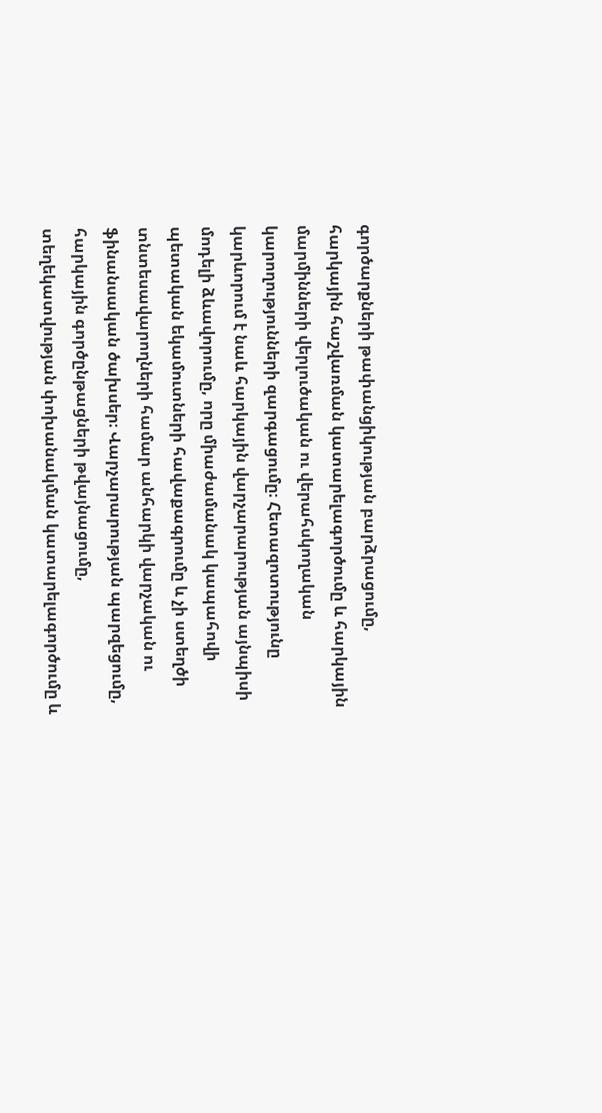գործարքների թափանցիկության բարձրացումը, հարկային հաշվառման կատարելագործումը և հարկային մարմինների վերլուծական ու վերահսկողական կարողությունների զարգացումը։ Հետազոտությունը կարևորում է նաև հարկային վարչարարության այնպիսի մոդելի ձևավորումը, որը միաժամանակ կապահովի պետական եկամուտների հավաքագրումը և չի ստեղծի տնտեսավարողների համար անհարկի վարչական ու ֆինանսական ծախսեր։ Վարչարարության պարզեցումը, հարկային գործընթացների թվայնացումը, տեղեկատվության փոխանակման կատարելագործումը և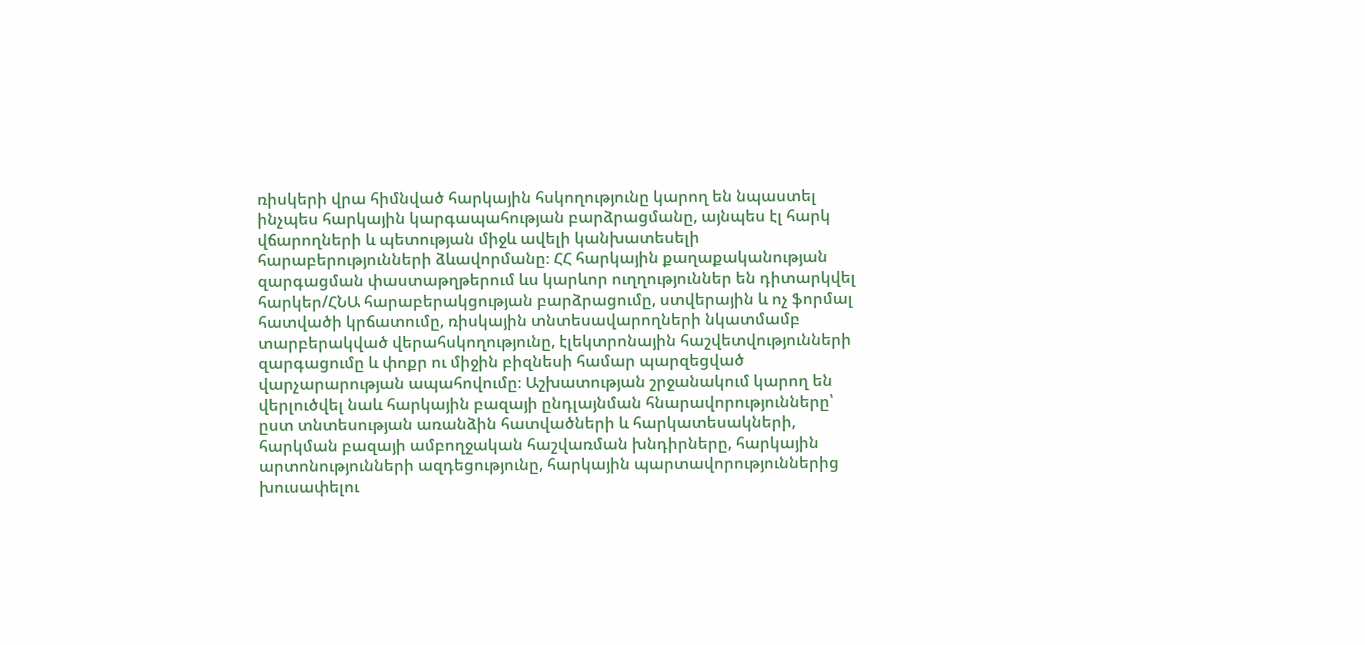ռիսկերի վրա հիմնված հարկային հսկողությունը կարող են նպաստել ինչպես հարկային կարգապահության բարձրացմանը, այնպես էլ հարկ վճարողների և պետության միջև ավելի կանխատեսելի հարաբերությունների ձևավորմանը։ ՀՀ հարկային քաղաքականության զարգացման փաստաթղթերում ևս կարևոր ուղղություններ են դիտարկվել հարկեր/ՀՆԱ հարաբերակցության բարձրացումը, ստվերային և ոչ ֆորմալ հատվածի կրճատումը, ռիսկային տնտեսավարողների նկատմամբ տարբերակված վերահսկողությունը, էլեկտրոնային հաշվետվությունների զարգացումը և փոքր ու միջին բիզնեսի համար պարզեցված վարչարարության ապահովումը։ Աշխատության շրջանակում կարող են վերլուծվել նաև հարկային բազայի ընդլայնման հնարավորությունները՝ ըստ տնտեսության առանձին հատվածների և հարկատեսակների, հարկման բազայի ամբողջական հաշվառման խնդիրները, հարկային արտոնությունների ազդեցությունը, հարկային պարտավորություններից խուսափելու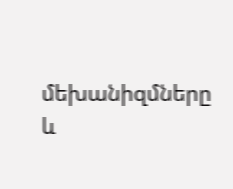մեխանիզմները և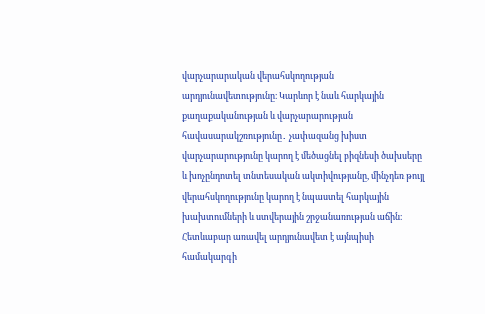վարչարարական վերահսկողության արդյունավետությունը։ Կարևոր է նաև հարկային քաղաքականության և վարչարարության հավասարակշռությունը․ չափազանց խիստ վարչարարությունը կարող է մեծացնել բիզնեսի ծախսերը և խոչընդոտել տնտեսական ակտիվությանը, մինչդեռ թույլ վերահսկողությունը կարող է նպաստել հարկային խախտումների և ստվերային շրջանառության աճին։ Հետևաբար առավել արդյունավետ է այնպիսի համակարգի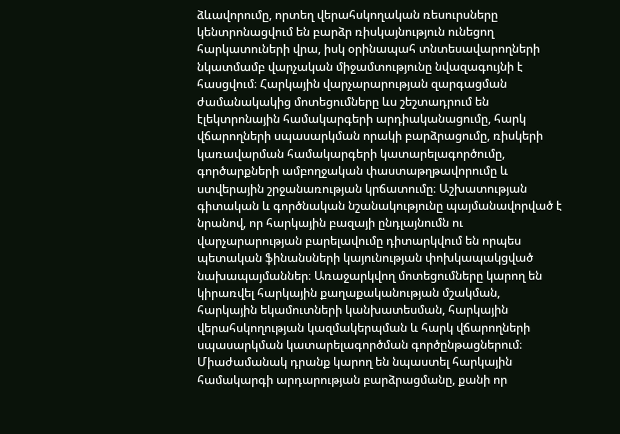ձևավորումը, որտեղ վերահսկողական ռեսուրսները կենտրոնացվում են բարձր ռիսկայնություն ունեցող հարկատուների վրա, իսկ օրինապահ տնտեսավարողների նկատմամբ վարչական միջամտությունը նվազագույնի է հասցվում։ Հարկային վարչարարության զարգացման ժամանակակից մոտեցումները ևս շեշտադրում են էլեկտրոնային համակարգերի արդիականացումը, հարկ վճարողների սպասարկման որակի բարձրացումը, ռիսկերի կառավարման համակարգերի կատարելագործումը, գործարքների ամբողջական փաստաթղթավորումը և ստվերային շրջանառության կրճատումը։ Աշխատության գիտական և գործնական նշանակությունը պայմանավորված է նրանով, որ հարկային բազայի ընդլայնումն ու վարչարարության բարելավումը դիտարկվում են որպես պետական ֆինանսների կայունության փոխկապակցված նախապայմաններ։ Առաջարկվող մոտեցումները կարող են կիրառվել հարկային քաղաքականության մշակման, հարկային եկամուտների կանխատեսման, հարկային վերահսկողության կազմակերպման և հարկ վճարողների սպասարկման կատարելագործման գործընթացներում։ Միաժամանակ դրանք կարող են նպաստել հարկային համակարգի արդարության բարձրացմանը, քանի որ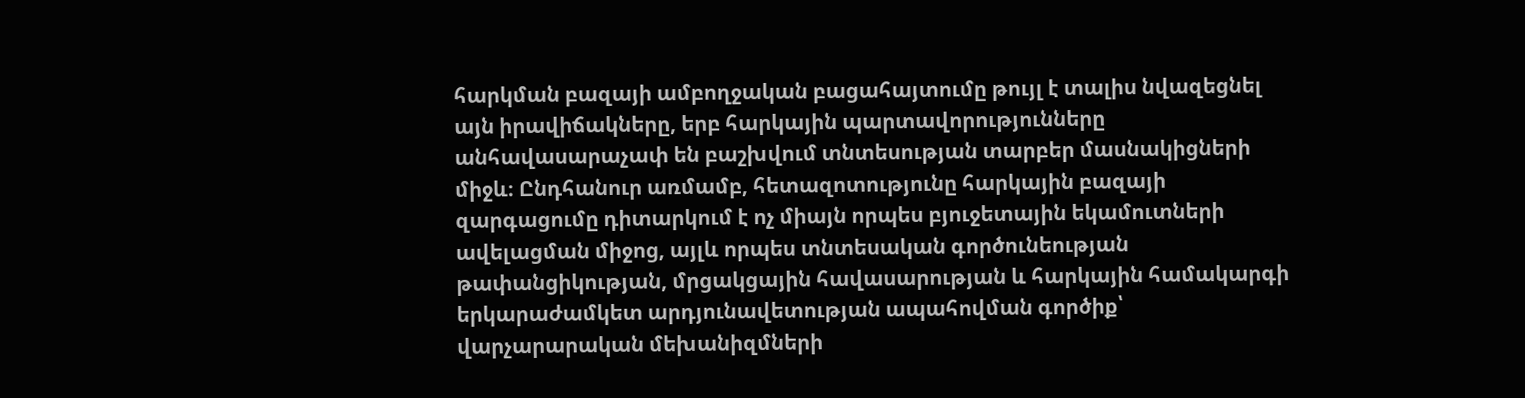հարկման բազայի ամբողջական բացահայտումը թույլ է տալիս նվազեցնել այն իրավիճակները, երբ հարկային պարտավորությունները անհավասարաչափ են բաշխվում տնտեսության տարբեր մասնակիցների միջև։ Ընդհանուր առմամբ, հետազոտությունը հարկային բազայի զարգացումը դիտարկում է ոչ միայն որպես բյուջետային եկամուտների ավելացման միջոց, այլև որպես տնտեսական գործունեության թափանցիկության, մրցակցային հավասարության և հարկային համակարգի երկարաժամկետ արդյունավետության ապահովման գործիք՝ վարչարարական մեխանիզմների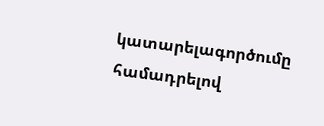կատարելագործումը համադրելով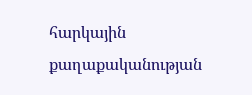հարկային քաղաքականության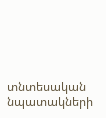տնտեսական նպատակների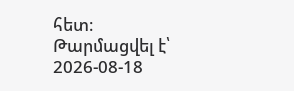հետ։
Թարմացվել է՝ 2026-08-18